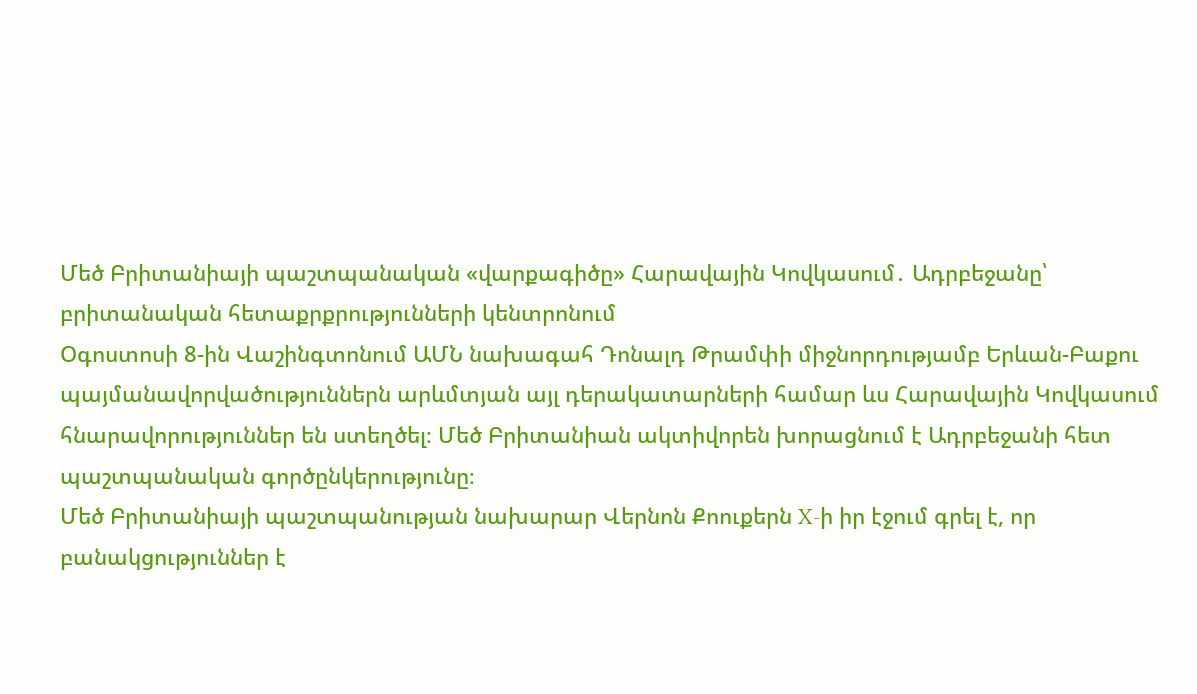Մեծ Բրիտանիայի պաշտպանական «վարքագիծը» Հարավային Կովկասում․ Ադրբեջանը՝ բրիտանական հետաքրքրությունների կենտրոնում
Օգոստոսի 8-ին Վաշինգտոնում ԱՄՆ նախագահ Դոնալդ Թրամփի միջնորդությամբ Երևան-Բաքու պայմանավորվածություններն արևմտյան այլ դերակատարների համար ևս Հարավային Կովկասում հնարավորություններ են ստեղծել։ Մեծ Բրիտանիան ակտիվորեն խորացնում է Ադրբեջանի հետ պաշտպանական գործընկերությունը։
Մեծ Բրիտանիայի պաշտպանության նախարար Վերնոն Քոուքերն X-ի իր էջում գրել է, որ բանակցություններ է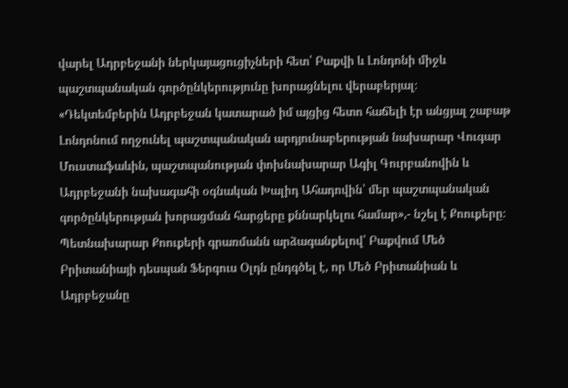վարել Ադրբեջանի ներկայացուցիչների հետ՝ Բաքվի և Լոնդոնի միջև պաշտպանական գործընկերությունը խորացնելու վերաբերյալ։
«Դեկտեմբերին Ադրբեջան կատարած իմ այցից հետո հաճելի էր անցյալ շաբաթ Լոնդոնում ողջունել պաշտպանական արդյունաբերության նախարար Վուգար Մուստաֆաևին, պաշտպանության փոխնախարար Ագիլ Գուրբանովին և Ադրբեջանի նախագահի օգնական Խալիդ Ահադովին՝ մեր պաշտպանական գործընկերության խորացման հարցերը քննարկելու համար»,- նշել է Քոուքերը։
Պետնախարար Քոուքերի գրառմանն արձագանքելով՝ Բաքվում Մեծ Բրիտանիայի դեսպան Ֆերգուս Օլդն ընդգծել է, որ Մեծ Բրիտանիան և Ադրբեջանը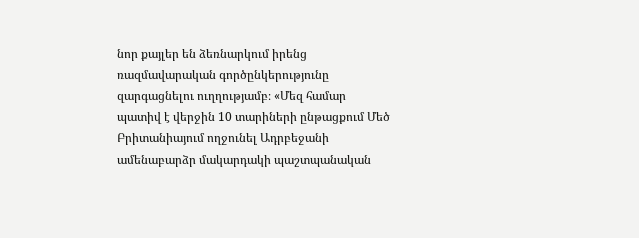նոր քայլեր են ձեռնարկում իրենց ռազմավարական գործընկերությունը զարգացնելու ուղղությամբ։ «Մեզ համար պատիվ է վերջին 10 տարիների ընթացքում Մեծ Բրիտանիայում ողջունել Ադրբեջանի ամենաբարձր մակարդակի պաշտպանական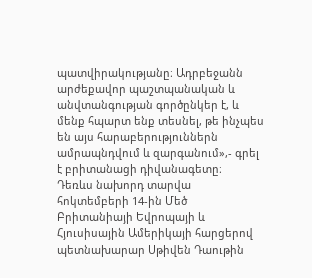պատվիրակությանը։ Ադրբեջանն արժեքավոր պաշտպանական և անվտանգության գործընկեր է, և մենք հպարտ ենք տեսնել, թե ինչպես են այս հարաբերություններն ամրապնդվում և զարգանում»,- գրել է բրիտանացի դիվանագետը։
Դեռևս նախորդ տարվա հոկտեմբերի 14-ին Մեծ Բրիտանիայի Եվրոպայի և Հյուսիսային Ամերիկայի հարցերով պետնախարար Սթիվեն Դաութին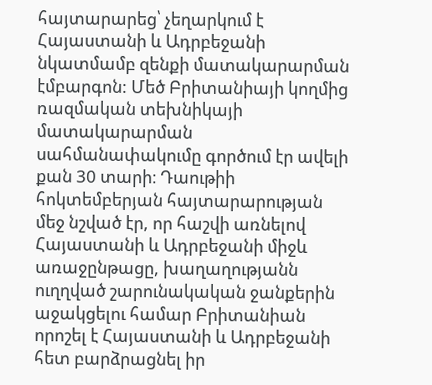հայտարարեց՝ չեղարկում է Հայաստանի և Ադրբեջանի նկատմամբ զենքի մատակարարման էմբարգոն: Մեծ Բրիտանիայի կողմից ռազմական տեխնիկայի մատակարարման սահմանափակումը գործում էր ավելի քան 30 տարի։ Դաութիի հոկտեմբերյան հայտարարության մեջ նշված էր, որ հաշվի առնելով Հայաստանի և Ադրբեջանի միջև առաջընթացը, խաղաղությանն ուղղված շարունակական ջանքերին աջակցելու համար Բրիտանիան որոշել է Հայաստանի և Ադրբեջանի հետ բարձրացնել իր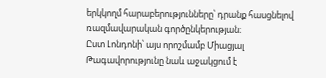երկկողմ հարաբերությունները՝ դրանք հասցնելով ռազմավարական գործընկերության։
Ըստ Լոնդոնի՝ այս որոշմամբ Միացյալ Թագավորությունը նաև աջակցում է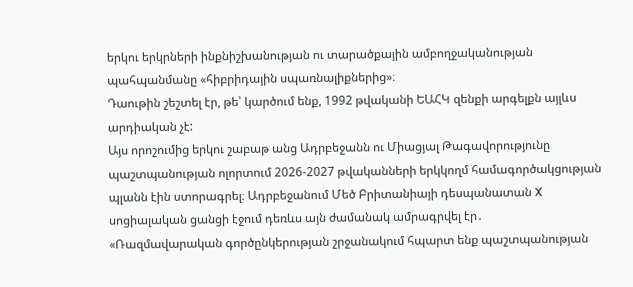երկու երկրների ինքնիշխանության ու տարածքային ամբողջականության պահպանմանը «հիբրիդային սպառնալիքներից»։
Դաութին շեշտել էր, թե՝ կարծում ենք, 1992 թվականի ԵԱՀԿ զենքի արգելքն այլևս արդիական չէ:
Այս որոշումից երկու շաբաթ անց Ադրբեջանն ու Միացյալ Թագավորությունը պաշտպանության ոլորտում 2026-2027 թվականների երկկողմ համագործակցության պլանն էին ստորագրել։ Ադրբեջանում Մեծ Բրիտանիայի դեսպանատան X սոցիալական ցանցի էջում դեռևս այն ժամանակ ամրագրվել էր․
«Ռազմավարական գործընկերության շրջանակում հպարտ ենք պաշտպանության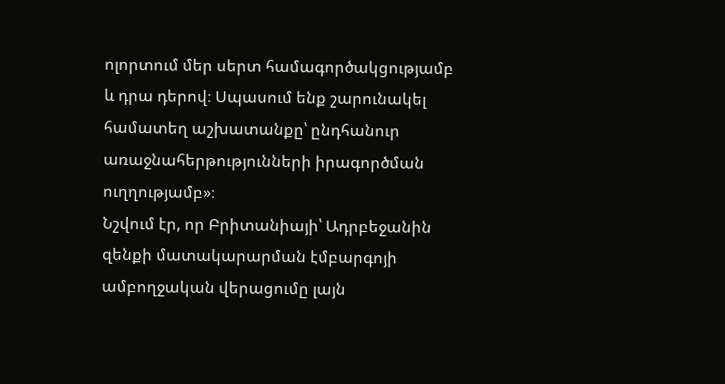ոլորտում մեր սերտ համագործակցությամբ և դրա դերով։ Սպասում ենք շարունակել համատեղ աշխատանքը՝ ընդհանուր առաջնահերթությունների իրագործման ուղղությամբ»։
Նշվում էր, որ Բրիտանիայի՝ Ադրբեջանին զենքի մատակարարման էմբարգոյի ամբողջական վերացումը լայն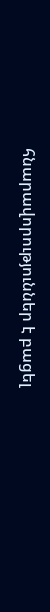հնարավորություններ է բացել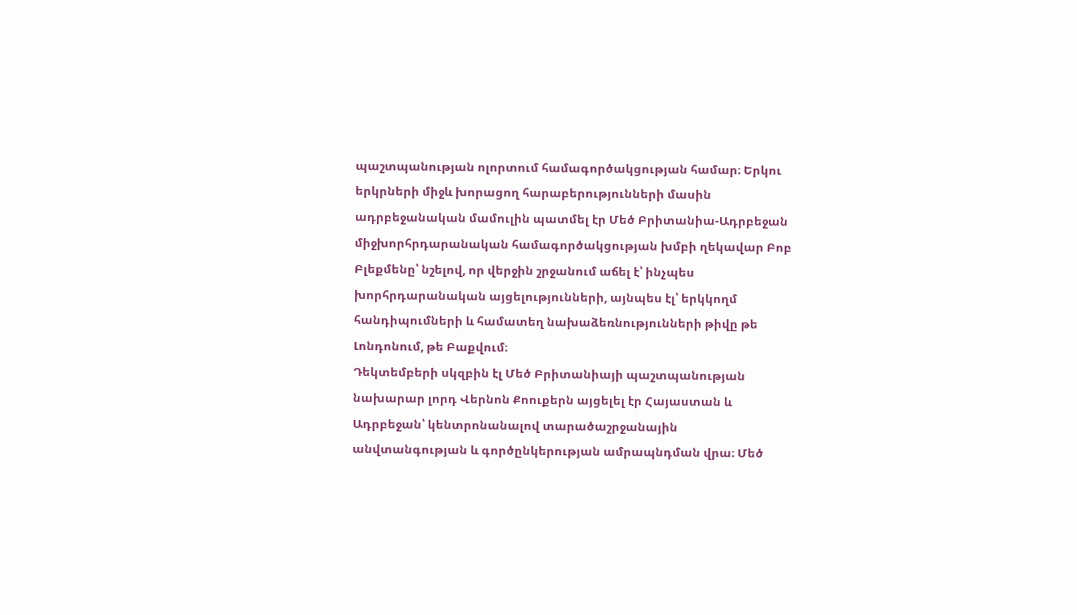պաշտպանության ոլորտում համագործակցության համար։ Երկու երկրների միջև խորացող հարաբերությունների մասին ադրբեջանական մամուլին պատմել էր Մեծ Բրիտանիա-Ադրբեջան միջխորհրդարանական համագործակցության խմբի ղեկավար Բոբ Բլեքմենը՝ նշելով, որ վերջին շրջանում աճել է՝ ինչպես խորհրդարանական այցելությունների, այնպես էլ՝ երկկողմ հանդիպումների և համատեղ նախաձեռնությունների թիվը թե Լոնդոնում, թե Բաքվում։
Դեկտեմբերի սկզբին էլ Մեծ Բրիտանիայի պաշտպանության նախարար լորդ Վերնոն Քոուքերն այցելել էր Հայաստան և Ադրբեջան՝ կենտրոնանալով տարածաշրջանային անվտանգության և գործընկերության ամրապնդման վրա։ Մեծ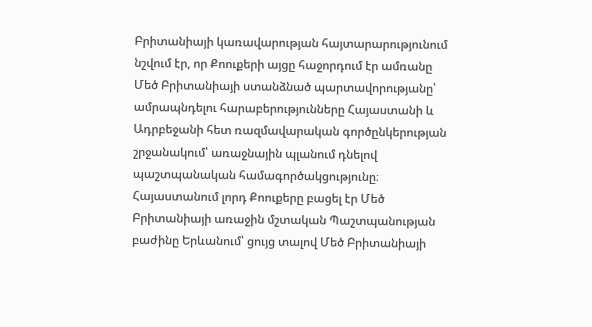Բրիտանիայի կառավարության հայտարարությունում նշվում էր, որ Քոուքերի այցը հաջորդում էր ամռանը Մեծ Բրիտանիայի ստանձնած պարտավորությանը՝ ամրապնդելու հարաբերությունները Հայաստանի և Ադրբեջանի հետ ռազմավարական գործընկերության շրջանակում՝ առաջնային պլանում դնելով պաշտպանական համագործակցությունը։
Հայաստանում լորդ Քոուքերը բացել էր Մեծ Բրիտանիայի առաջին մշտական Պաշտպանության բաժինը Երևանում՝ ցույց տալով Մեծ Բրիտանիայի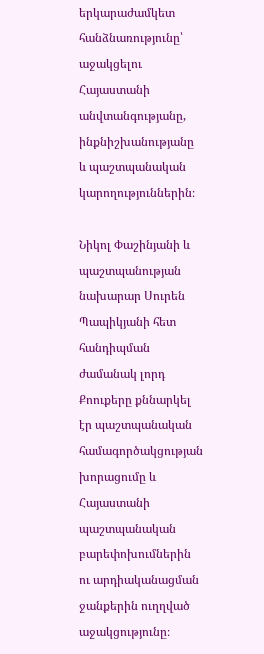երկարաժամկետ հանձնառությունը՝ աջակցելու Հայաստանի անվտանգությանը, ինքնիշխանությանը և պաշտպանական կարողություններին։

Նիկոլ Փաշինյանի և պաշտպանության նախարար Սուրեն Պապիկյանի հետ հանդիպման ժամանակ լորդ Քոուքերը քննարկել էր պաշտպանական համագործակցության խորացումը և Հայաստանի պաշտպանական բարեփոխումներին ու արդիականացման ջանքերին ուղղված աջակցությունը։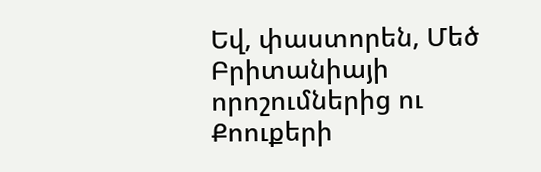Եվ, փաստորեն, Մեծ Բրիտանիայի որոշումներից ու Քոուքերի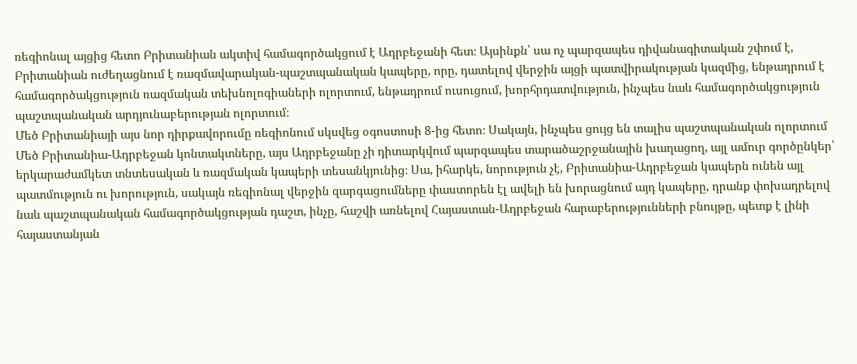ռեգիոնալ այցից հետո Բրիտանիան ակտիվ համագործակցում է Ադրբեջանի հետ։ Այսինքն՝ սա ոչ պարզապես դիվանագիտական շփում է, Բրիտանիան ուժեղացնում է ռազմավարական-պաշտպանական կապերը, որը, դատելով վերջին այցի պատվիրակության կազմից, ենթադրում է համագործակցություն ռազմական տեխնոլոգիաների ոլորտում, ենթադրում ուսուցում, խորհրդատվություն, ինչպես նաև համագործակցություն պաշտպանական արդյունաբերության ոլորտում։
Մեծ Բրիտանիայի այս նոր դիրքավորումը ռեգիոնում սկսվեց օգոստոսի 8-ից հետո։ Սակայն, ինչպես ցույց են տալիս պաշտպանական ոլորտում Մեծ Բրիտանիա-Ադրբեջան կոնտակտները, այս Ադրբեջանը չի դիտարկվում պարզապես տարածաշրջանային խաղացող, այլ ամուր գործընկեր՝ երկարաժամկետ տնտեսական և ռազմական կապերի տեսանկյունից։ Սա, իհարկե, նորություն չէ, Բրիտանիա-Ադրբեջան կապերն ունեն այլ պատմություն ու խորություն, սակայն ռեգիոնալ վերջին զարգացումները փաստորեն էլ ավելի են խորացնում այդ կապերը, դրանք փոխադրելով նաև պաշտպանական համագործակցության դաշտ, ինչը, հաշվի առնելով Հայաստան-Ադրբեջան հարաբերությունների բնույթը, պետք է լինի հայաստանյան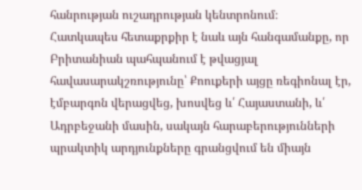հանրության ուշադրության կենտրոնում։
Հատկապես հետաքրքիր է նաև այն հանգամանքը, որ Բրիտանիան պահպանում է թվացյալ հավասարակշռությունը՝ Քոուքերի այցը ռեգիոնալ էր, էմբարգոն վերացվեց, խոսվեց և՛ Հայաստանի, և՛ Ադրբեջանի մասին, սակայն հարաբերությունների պրակտիկ արդյունքները գրանցվում են միայն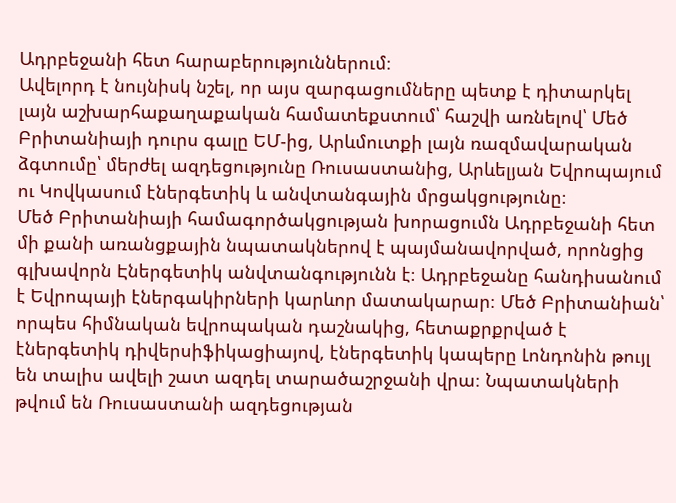Ադրբեջանի հետ հարաբերություններում։
Ավելորդ է նույնիսկ նշել, որ այս զարգացումները պետք է դիտարկել լայն աշխարհաքաղաքական համատեքստում՝ հաշվի առնելով՝ Մեծ Բրիտանիայի դուրս գալը ԵՄ-ից, Արևմուտքի լայն ռազմավարական ձգտումը՝ մերժել ազդեցությունը Ռուսաստանից, Արևելյան Եվրոպայում ու Կովկասում էներգետիկ և անվտանգային մրցակցությունը։
Մեծ Բրիտանիայի համագործակցության խորացումն Ադրբեջանի հետ մի քանի առանցքային նպատակներով է պայմանավորված, որոնցից գլխավորն Էներգետիկ անվտանգությունն է։ Ադրբեջանը հանդիսանում է Եվրոպայի էներգակիրների կարևոր մատակարար։ Մեծ Բրիտանիան՝ որպես հիմնական եվրոպական դաշնակից, հետաքրքրված է էներգետիկ դիվերսիֆիկացիայով, էներգետիկ կապերը Լոնդոնին թույլ են տալիս ավելի շատ ազդել տարածաշրջանի վրա։ Նպատակների թվում են Ռուսաստանի ազդեցության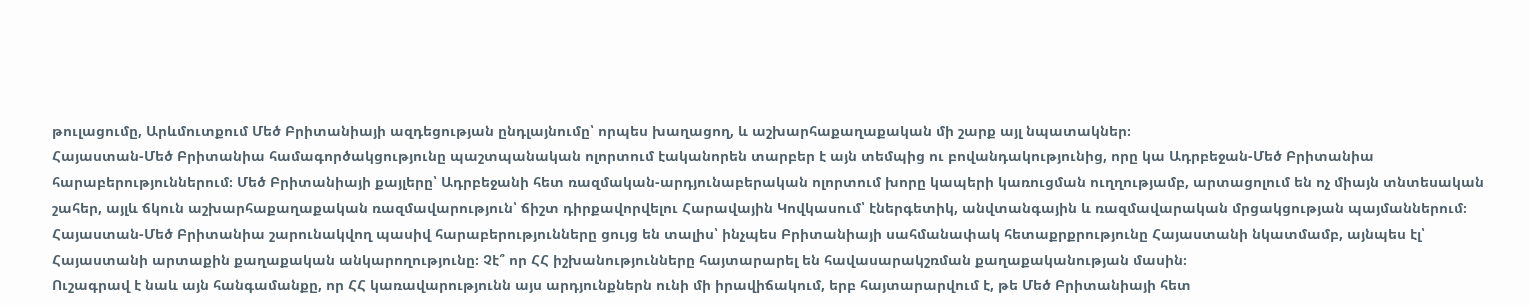թուլացումը, Արևմուտքում Մեծ Բրիտանիայի ազդեցության ընդլայնումը՝ որպես խաղացող, և աշխարհաքաղաքական մի շարք այլ նպատակներ։
Հայաստան-Մեծ Բրիտանիա համագործակցությունը պաշտպանական ոլորտում էականորեն տարբեր է այն տեմպից ու բովանդակությունից, որը կա Ադրբեջան-Մեծ Բրիտանիա հարաբերություններում։ Մեծ Բրիտանիայի քայլերը՝ Ադրբեջանի հետ ռազմական-արդյունաբերական ոլորտում խորը կապերի կառուցման ուղղությամբ, արտացոլում են ոչ միայն տնտեսական շահեր, այլև ճկուն աշխարհաքաղաքական ռազմավարություն՝ ճիշտ դիրքավորվելու Հարավային Կովկասում՝ էներգետիկ, անվտանգային և ռազմավարական մրցակցության պայմաններում։ Հայաստան-Մեծ Բրիտանիա շարունակվող պասիվ հարաբերությունները ցույց են տալիս՝ ինչպես Բրիտանիայի սահմանափակ հետաքրքրությունը Հայաստանի նկատմամբ, այնպես էլ՝ Հայաստանի արտաքին քաղաքական անկարողությունը։ Չէ՞ որ ՀՀ իշխանությունները հայտարարել են հավասարակշռման քաղաքականության մասին։
Ուշագրավ է նաև այն հանգամանքը, որ ՀՀ կառավարությունն այս արդյունքներն ունի մի իրավիճակում, երբ հայտարարվում է, թե Մեծ Բրիտանիայի հետ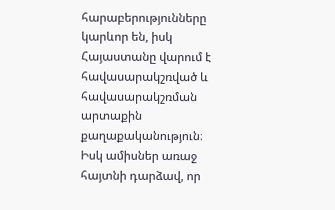հարաբերությունները կարևոր են, իսկ Հայաստանը վարում է հավասարակշռված և հավասարակշռման արտաքին քաղաքականություն։ Իսկ ամիսներ առաջ հայտնի դարձավ, որ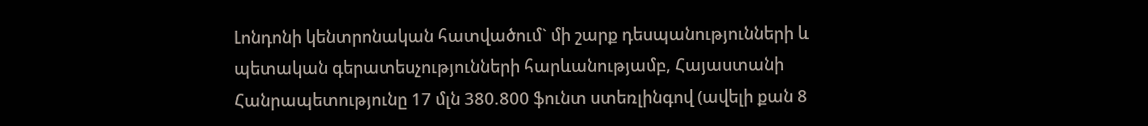Լոնդոնի կենտրոնական հատվածում` մի շարք դեսպանությունների և պետական գերատեսչությունների հարևանությամբ, Հայաստանի Հանրապետությունը 17 մլն 380.800 ֆունտ ստեռլինգով (ավելի քան 8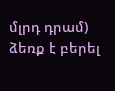մլրդ դրամ) ձեռք է բերել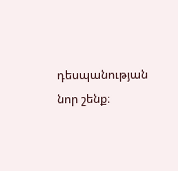դեսպանության նոր շենք։